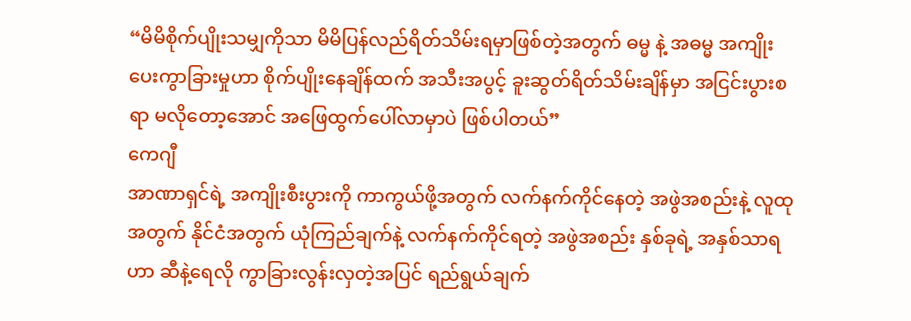“မိမိစိုက်ပျိုးသမျှကိုသာ မိမိပြန်လည်ရိတ်သိမ်းရမှာဖြစ်တဲ့အတွက် ဓမ္မ နဲ့ အဓမ္မ အကျိုးပေးကွာခြားမှုဟာ စိုက်ပျိုးနေချိန်ထက် အသီးအပွင့် ခူးဆွတ်ရိတ်သိမ်းချိန်မှာ အငြင်းပွားစရာ မလိုတော့အောင် အဖြေထွက်ပေါ်လာမှာပဲ ဖြစ်ပါတယ်”
ကေဂျီ
အာဏာရှင်ရဲ့ အကျိုးစီးပွားကို ကာကွယ်ဖို့အတွက် လက်နက်ကိုင်နေတဲ့ အဖွဲအစည်းနဲ့ လူထုအတွက် နိုင်ငံအတွက် ယုံကြည်ချက်နဲ့ လက်နက်ကိုင်ရတဲ့ အဖွဲအစည်း နှစ်ခုရဲ့ အနှစ်သာရဟာ ဆီနဲ့ရေလို ကွာခြားလွန်းလှတဲ့အပြင် ရည်ရွယ်ချက်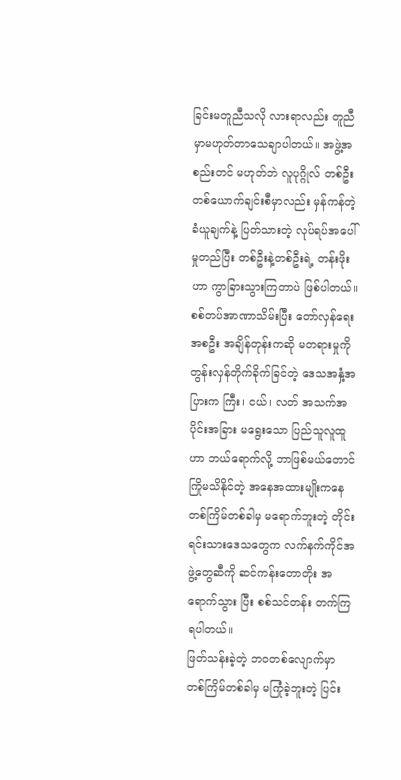ခြင်းမတူညီသလို လားရာလည်း တူညီမှာမဟုတ်တာသေချာပါတယ်။ အဖွဲ့အစည်းတင် မဟုတ်ဘဲ လူပုဂ္ဂိုလ် တစ်ဦးတစ်ယောက်ချင်းစီမှာလည်း မှန်ကန်တဲ့ ခံယူချက်နဲ့ ပြတ်သားတဲ့ လုပ်ရပ်အပေါ် မှုတည်ပြီး တစ်ဦးနဲ့တစ်ဦးရဲ့ တန်းဖိုးဟာ ကွာခြားသွားကြတာပဲ ဖြစ်ပါတယ်။
စစ်တပ်အာဏာသိမ်းပြီး တော်လှန်ရေးအစဦး အချိန်တုန်းကဆို မတရားမှုကို တွန်းလှန်တိုက်ခိုက်ခြင်တဲ့ ဒေသအနှံ့အပြားက ကြီး၊ ငယ်၊ လတ် အသက်အပိုင်းအခြား မရွေးသော ပြည်သူလူထူဟာ ဘယ်ရောက်လို့ ဘာဖြစ်မယ်တောင် ကြိုမသိနိုင်တဲ့ အနေအထားမျိုးကနေ တစ်ကြိမ်တစ်ခါမှ မရောက်ဘူးတဲ့ တိုင်းရင်းသားဒေသတွေက လက်နက်ကိုင်အဖွဲ့တွေဆီကို ဆင်ကန်းတောတိုး အ ရောက်သွား ပြီး စစ်သင်တန်း တက်ကြရပါတယ်။
ဖြတ်သန်းခဲ့တဲ့ ဘဝတစ်လျောက်မှာ တစ်ကြိမ်တစ်ခါမှ မကြုံခဲ့ဘူးတဲ့ ပြင်း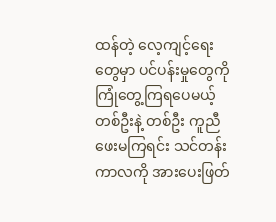ထန်တဲ့ လေ့ကျင့်ရေးတွေမှာ ပင်ပန်းမှုတွေကို ကြုံတွေ့ကြရပေမယ့် တစ်ဦးနဲ့ တစ်ဦး ကူညီဖေးမကြရင်း သင်တန်းကာလကို အားပေးဖြတ်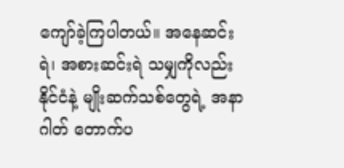ကျော်ခဲ့ကြပါတယ်။ အနေဆင်းရဲ၊ အစားဆင်းရဲ သမျှကိုလည်း နိုင်ငံနဲ့ မျိုးဆက်သစ်တွေရဲ့ အနာဂါတ် တောက်ပ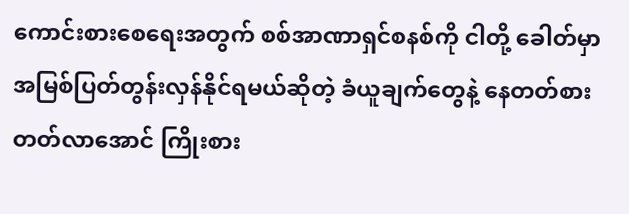ကောင်းစားစေရေးအတွက် စစ်အာဏာရှင်စနစ်ကို ငါတို့ ခေါတ်မှာ အမြစ်ပြတ်တွန်းလှန်နိုင်ရမယ်ဆိုတဲ့ ခံယူချက်တွေနဲ့ နေတတ်စားတတ်လာအောင် ကြိုးစား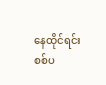နေထိုင်ရင်း စစ်ပ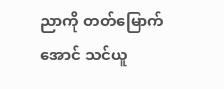ညာကို တတ်မြောက်အောင် သင်ယူ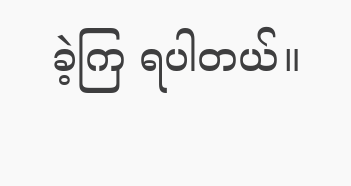ခဲ့ကြ ရပါတယ်။